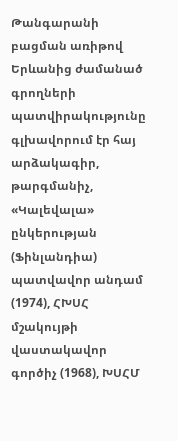Թանգարանի բացման առիթով Երևանից ժամանած գրողների պատվիրակությունը գլխավորում էր հայ արձակագիր, թարգմանիչ, «Կալեվալա» ընկերության (Ֆինլանդիա) պատվավոր անդամ (1974), ՀԽՍՀ մշակույթի վաստակավոր գործիչ (1968), ԽՍՀՄ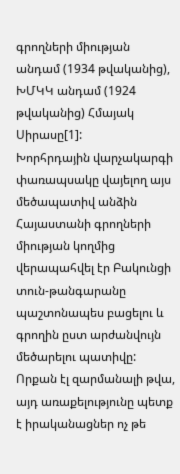գրողների միության անդամ (1934 թվականից), ԽՄԿԿ անդամ (1924 թվականից) Հմայակ Սիրասը[1]:
Խորհրդային վարչակարգի փառապսակը վայելող այս մեծապատիվ անձին Հայաստանի գրողների միության կողմից վերապահվել էր Բակունցի տուն-թանգարանը պաշտոնապես բացելու և գրողին ըստ արժանվույն մեծարելու պատիվը: Որքան էլ զարմանալի թվա, այդ առաքելությունը պետք է իրականացներ ոչ թե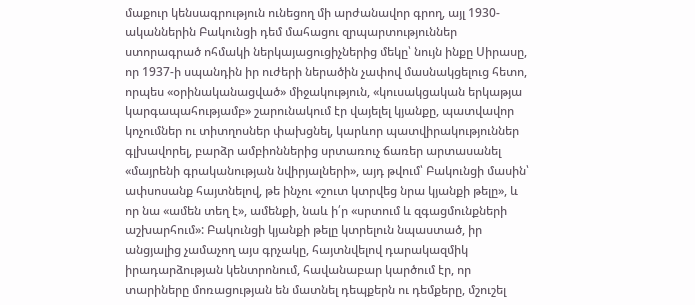մաքուր կենսագրություն ունեցող մի արժանավոր գրող, այլ 1930-ականներին Բակունցի դեմ մահացու զրպարտություններ ստորագրած ոհմակի ներկայացուցիչներից մեկը՝ նույն ինքը Սիրասը, որ 1937-ի սպանդին իր ուժերի ներածին չափով մասնակցելուց հետո, որպես «օրինականացված» միջակություն, «կուսակցական երկաթյա կարգապահությամբ» շարունակում էր վայելել կյանքը, պատվավոր կոչումներ ու տիտղոսներ փախցնել, կարևոր պատվիրակություններ գլխավորել, բարձր ամբիոններից սրտառուչ ճառեր արտասանել «մայրենի գրականության նվիրյալների», այդ թվում՝ Բակունցի մասին՝ ափսոսանք հայտնելով, թե ինչու «շուտ կտրվեց նրա կյանքի թելը», և որ նա «ամեն տեղ է», ամենքի, նաև ի՛ր «սրտում և զգացմունքների աշխարհում»: Բակունցի կյանքի թելը կտրելուն նպաստած, իր անցյալից չամաչող այս գրչակը, հայտնվելով դարակազմիկ իրադարձության կենտրոնում, հավանաբար կարծում էր, որ տարիները մոռացության են մատնել դեպքերն ու դեմքերը, մշուշել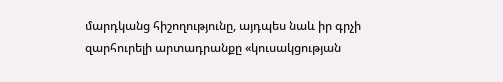մարդկանց հիշողությունը, այդպես նաև իր գրչի զարհուրելի արտադրանքը «կուսակցության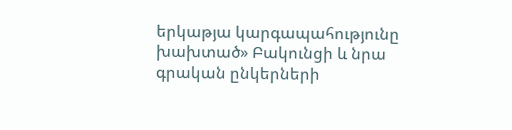երկաթյա կարգապահությունը խախտած» Բակունցի և նրա գրական ընկերների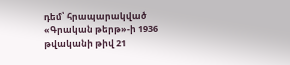դեմ՝ հրապարակված «Գրական թերթ»-ի 1936 թվականի թիվ 21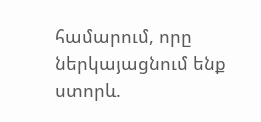համարում, որը ներկայացնում ենք ստորև.